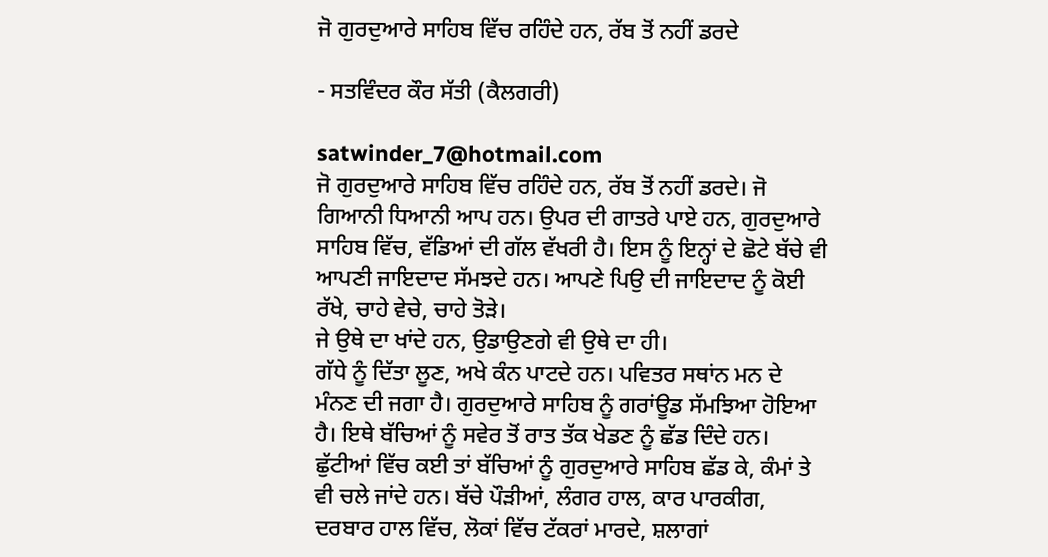ਜੋ ਗੁਰਦੁਆਰੇ ਸਾਹਿਬ ਵਿੱਚ ਰਹਿੰਦੇ ਹਨ, ਰੱਬ ਤੋਂ ਨਹੀਂ ਡਰਦੇ

- ਸਤਵਿੰਦਰ ਕੌਰ ਸੱਤੀ (ਕੈਲਗਰੀ)

satwinder_7@hotmail.com
ਜੋ ਗੁਰਦੁਆਰੇ ਸਾਹਿਬ ਵਿੱਚ ਰਹਿੰਦੇ ਹਨ, ਰੱਬ ਤੋਂ ਨਹੀਂ ਡਰਦੇ। ਜੋ ਗਿਆਨੀ ਧਿਆਨੀ ਆਪ ਹਨ। ਉਪਰ ਦੀ ਗਾਤਰੇ ਪਾਏ ਹਨ, ਗੁਰਦੁਆਰੇ ਸਾਹਿਬ ਵਿੱਚ, ਵੱਡਿਆਂ ਦੀ ਗੱਲ ਵੱਖਰੀ ਹੈ। ਇਸ ਨੂੰ ਇਨ੍ਹਾਂ ਦੇ ਛੋਟੇ ਬੱਚੇ ਵੀ ਆਪਣੀ ਜਾਇਦਾਦ ਸੱਮਝਦੇ ਹਨ। ਆਪਣੇ ਪਿਉ ਦੀ ਜਾਇਦਾਦ ਨੂੰ ਕੋਈ ਰੱਖੇ, ਚਾਹੇ ਵੇਚੇ, ਚਾਹੇ ਤੋੜੇ।
ਜੇ ਉਥੇ ਦਾ ਖਾਂਦੇ ਹਨ, ਉਡਾਉਣਗੇ ਵੀ ਉਥੇ ਦਾ ਹੀ।
ਗੱਧੇ ਨੂੰ ਦਿੱਤਾ ਲੂਣ, ਅਖੇ ਕੰਨ ਪਾਟਦੇ ਹਨ। ਪਵਿਤਰ ਸਥਾਂਨ ਮਨ ਦੇ ਮੰਨਣ ਦੀ ਜਗਾ ਹੈ। ਗੁਰਦੁਆਰੇ ਸਾਹਿਬ ਨੂੰ ਗਰਾਂਊਡ ਸੱਮਝਿਆ ਹੋਇਆ ਹੈ। ਇਥੇ ਬੱਚਿਆਂ ਨੂੰ ਸਵੇਰ ਤੋਂ ਰਾਤ ਤੱਕ ਖੇਡਣ ਨੂੰ ਛੱਡ ਦਿੰਦੇ ਹਨ। ਛੁੱਟੀਆਂ ਵਿੱਚ ਕਈ ਤਾਂ ਬੱਚਿਆਂ ਨੂੰ ਗੁਰਦੁਆਰੇ ਸਾਹਿਬ ਛੱਡ ਕੇ, ਕੰਮਾਂ ਤੇ ਵੀ ਚਲੇ ਜਾਂਦੇ ਹਨ। ਬੱਚੇ ਪੌੜੀਆਂ, ਲੰਗਰ ਹਾਲ, ਕਾਰ ਪਾਰਕੀਗ, ਦਰਬਾਰ ਹਾਲ ਵਿੱਚ, ਲੋਕਾਂ ਵਿੱਚ ਟੱਕਰਾਂ ਮਾਰਦੇ, ਸ਼ਲਾਗਾਂ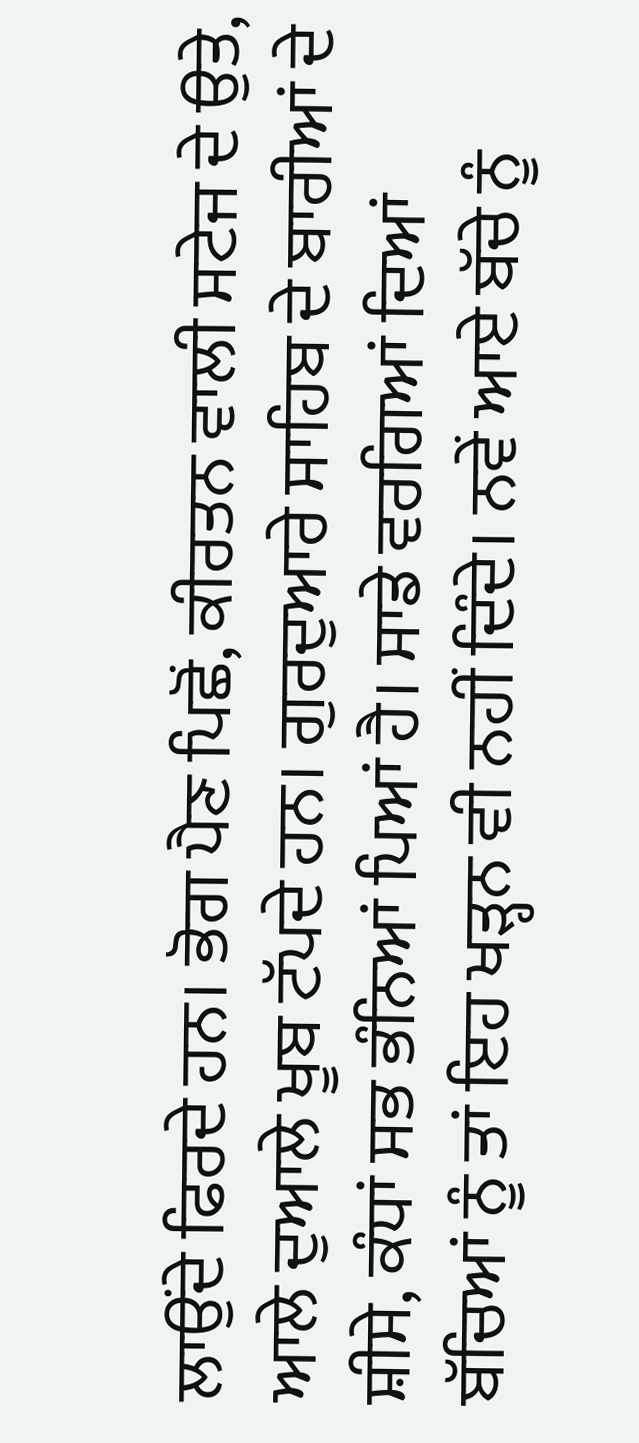ਲਾਉਂਦੇ ਫਿਰਦੇ ਹਨ। ਭੋਗ ਪੈਣ ਪਿਛੋਂ, ਕੀਰਤਨ ਵਾਲੀ ਸਟੇਜ ਦੇ ਉਤੇ, ਆਲੇ ਦੁਆਲੇ ਖੂਬ ਟੱਪਦੇ ਹਨ। ਗੁਰਦੁਆਰੇ ਸਾਹਿਬ ਦੇ ਬਾਰੀਆਂ ਦੇ ਸ਼ੀਸੇ, ਕੰਧਾਂ ਸਭ ਭੰਨਿਆਂ ਪਿਆਂ ਹੈ। ਸਾਡੇ ਵਰਗਿਆਂ ਦਿਆਂ ਬੱਚਿਆਂ ਨੂੰ ਤਾਂ ਇਹ ਖੜ੍ਹਨ ਵੀ ਨਹੀਂ ਦਿੰਦੇ। ਨਵੇਂ ਆਏ ਬੱਚੇ ਨੂੰ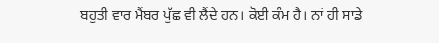ਬਹੁਤੀ ਵਾਰ ਮੈਂਬਰ ਪੁੱਛ ਵੀ ਲੈਂਦੇ ਹਨ। ਕੋਈ ਕੰਮ ਹੈ। ਨਾਂ ਹੀ ਸਾਡੇ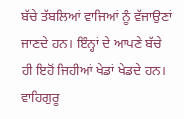ਬੱਚੇ ਤੱਬਲਿਆਂ ਵਾਜਿਆਂ ਨੂੰ ਵੱਜਾਉਣਾਂ ਜਾਣਦੇ ਹਨ। ਇੰਨ੍ਹਾਂ ਦੇ ਆਪਣੇ ਬੱਚੇ ਹੀ ਇਹੋਂ ਜਿਹੀਆਂ ਖੇਡਾਂ ਖੇਡਦੇ ਹਨ। ਵਾਹਿਗੁਰੂ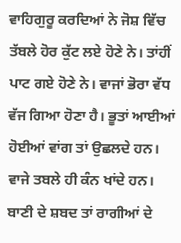ਵਾਹਿਗੁਰੂ ਕਰਦਿਆਂ ਨੇ ਜੋਸ਼ ਵਿੱਚ ਤੱਬਲੇ ਹੋਰ ਕੁੱਟ ਲਏ ਹੋਣੇ ਨੇ। ਤਾਂਹੀਂ ਪਾਟ ਗਏ ਹੋਣੇ ਨੇ। ਵਾਜਾਂ ਭੋਰਾ ਵੱਧ ਵੱਜ ਗਿਆ ਹੋਣਾ ਹੈ। ਭੂਤਾਂ ਆਈਆਂ ਹੋਈਆਂ ਵਾਂਗ ਤਾਂ ਉਛਲਦੇ ਹਨ। ਵਾਜੇ ਤਬਲੇ ਹੀ ਕੰਨ ਖਾਂਦੇ ਹਨ। ਬਾਣੀ ਦੇ ਸ਼ਬਦ ਤਾਂ ਰਾਗੀਆਂ ਦੇ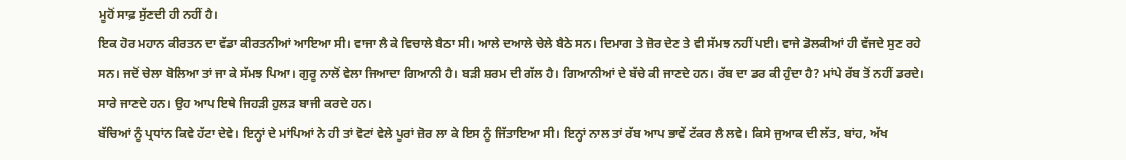ਮੂਹੋਂ ਸਾਫ਼ ਸੁੱਣਦੀ ਹੀ ਨਹੀਂ ਹੈ।
ਇਕ ਹੋਰ ਮਹਾਨ ਕੀਰਤਨ ਦਾ ਵੱਡਾ ਕੀਰਤਨੀਆਂ ਆਇਆ ਸੀ। ਵਾਜਾ ਲੈ ਕੇ ਵਿਚਾਲੇ ਬੈਠਾ ਸੀ। ਆਲੇ ਦਆਲੇ ਚੇਲੇ ਬੈਠੇ ਸਨ। ਦਿਮਾਗ ਤੇ ਜ਼ੋਰ ਦੇਣ ਤੇ ਵੀ ਸੱਮਝ ਨਹੀਂ ਪਈ। ਵਾਜੇ ਡੋਲਕੀਆਂ ਹੀ ਵੱਜਦੇ ਸੁਣ ਰਹੇ ਸਨ। ਜਦੋਂ ਚੇਲਾ ਬੋਲਿਆ ਤਾਂ ਜਾ ਕੇ ਸੱਮਝ ਪਿਆ। ਗੁਰੂ ਨਾਲੋਂ ਵੇਲਾ ਜਿਆਦਾ ਗਿਆਨੀ ਹੈ। ਬੜੀ ਸ਼ਰਮ ਦੀ ਗੱਲ ਹੈ। ਗਿਆਨੀਆਂ ਦੇ ਬੱਚੇ ਕੀ ਜਾਣਦੇ ਹਨ। ਰੱਬ ਦਾ ਡਰ ਕੀ ਹੁੰਦਾ ਹੈ? ਮਾਂਪੇ ਰੱਬ ਤੋਂ ਨਹੀਂ ਡਰਦੇ। ਸਾਰੇ ਜਾਣਦੇ ਹਨ। ਉਹ ਆਪ ਇਥੇ ਜਿਹੜੀ ਹੁਲੜ ਬਾਜੀ ਕਰਦੇ ਹਨ।
ਬੱਚਿਆਂ ਨੂੰ ਪ੍ਰਧਾਂਨ ਕਿਵੇ ਹੱਟਾ ਦੇਵੇ। ਇਨ੍ਹਾਂ ਦੇ ਮਾਂਪਿਆਂ ਨੇ ਹੀ ਤਾਂ ਵੋਟਾਂ ਵੇਲੇ ਪੂਰਾਂ ਜ਼ੋਰ ਲਾ ਕੇ ਇਸ ਨੂੰ ਜਿੱਤਾਇਆ ਸੀ। ਇਨ੍ਹਾਂ ਨਾਲ ਤਾਂ ਰੱਬ ਆਪ ਭਾਵੇਂ ਟੱਕਰ ਲੈ ਲਵੇ। ਕਿਸੇ ਜੁਆਕ ਦੀ ਲੱਤ, ਬਾਂਹ, ਅੱਖ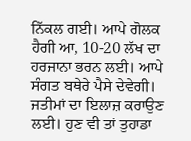ਨਿੱਕਲ ਗਈ। ਆਪੇ ਗੋਲਕ ਹੈਗੀ ਆ, 10-20 ਲੱਖ ਦਾ ਹਰਜਾਨਾ ਭਰਨ ਲਈ। ਆਪੇ ਸੰਗਤ ਬਥੇਰੇ ਪੈਸੇ ਦੇਵੇਗੀ। ਜਤੀਮਾਂ ਦਾ ਇਲਾਜ਼ ਕਰਾਉਣ ਲਈ। ਹੁਣ ਵੀ ਤਾਂ ਤੁਹਾਡਾ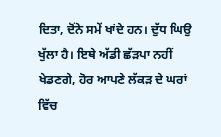ਦਿਤਾ, ਦੋਂਨੇ ਸਮੇਂ ਖਾਂਦੇ ਹਨ। ਦੁੱਧ ਘਿਉ ਖੁੱਲਾ ਹੈ। ਇਥੇ ਅੱਡੀ ਛੱੜਪਾ ਨਹੀਂ ਖੇਡਣਗੇ, ਹੋਰ ਆਪਣੇ ਲੱਕੜ ਦੇ ਘਰਾਂ ਵਿੱਚ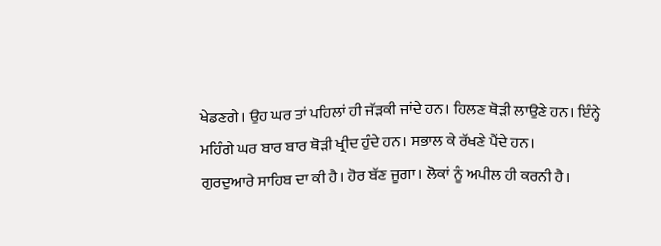ਖੇਡਣਗੇ। ਉਹ ਘਰ ਤਾਂ ਪਹਿਲਾਂ ਹੀ ਜੱੜਕੀ ਜਾਂਦੇ ਹਨ। ਹਿਲਣ ਥੋੜੀ ਲਾਉਣੇ ਹਨ। ਇੰਨ੍ਹੇ ਮਹਿੰਗੇ ਘਰ ਬਾਰ ਬਾਰ ਥੋੜੀ ਖ੍ਰੀਦ ਹੁੰਦੇ ਹਨ। ਸਭਾਲ ਕੇ ਰੱਖਣੇ ਪੈਂਦੇ ਹਨ।
ਗੁਰਦੁਆਰੇ ਸਾਹਿਬ ਦਾ ਕੀ ਹੈ। ਹੋਰ ਬੱਣ ਜੂਗਾ। ਲੋਕਾਂ ਨੂੰ ਅਪੀਲ ਹੀ ਕਰਨੀ ਹੈ।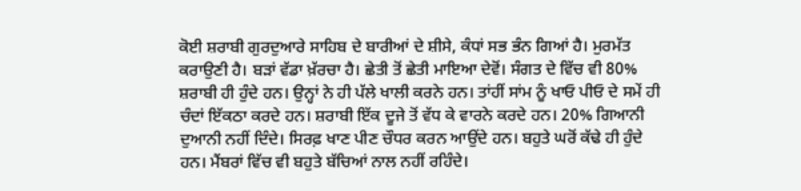ਕੋਈ ਸ਼ਰਾਬੀ ਗੁਰਦੁਆਰੇ ਸਾਹਿਬ ਦੇ ਬਾਰੀਆਂ ਦੇ ਸ਼ੀਸੇ, ਕੰਧਾਂ ਸਭ ਭੰਨ ਗਿਆਂ ਹੈ। ਮੁਰਮੱਤ ਕਰਾਉਣੀ ਹੈ। ਬੜਾਂ ਵੱਡਾ ਖ਼ੱਰਚਾ ਹੈ। ਛੇਤੀ ਤੋਂ ਛੇਤੀ ਮਾਇਆ ਦੇਵੋਂ। ਸੰਗਤ ਦੇ ਵਿੱਚ ਵੀ 80% ਸ਼ਰਾਬੀ ਹੀ ਹੁੰਦੇ ਹਨ। ਉਨ੍ਹਾਂ ਨੇ ਹੀ ਪੱਲੇ ਖਾਲੀ ਕਰਨੇ ਹਨ। ਤਾਂਹੀਂ ਸਾਂਮ ਨੂੰ ਖਾਓ ਪੀਓ ਦੇ ਸਮੇਂ ਹੀ ਚੰਦਾਂ ਇੱਕਠਾ ਕਰਦੇ ਹਨ। ਸ਼ਰਾਬੀ ਇੱਕ ਦੂਜੇ ਤੋਂ ਵੱਧ ਕੇ ਵਾਰਨੇ ਕਰਦੇ ਹਨ। 20% ਗਿਆਨੀ ਦੁਆਨੀ ਨਹੀਂ ਦਿੰਦੇ। ਸਿਰਫ਼ ਖਾਣ ਪੀਣ ਚੌਧਰ ਕਰਨ ਆਉਂਦੇ ਹਨ। ਬਹੁਤੇ ਘਰੋਂ ਕੱਢੇ ਹੀ ਹੁੰਦੇ ਹਨ। ਮੈਂਬਰਾਂ ਵਿੱਚ ਵੀ ਬਹੁਤੇ ਬੱਚਿਆਂ ਨਾਲ ਨਹੀਂ ਰਹਿੰਦੇ।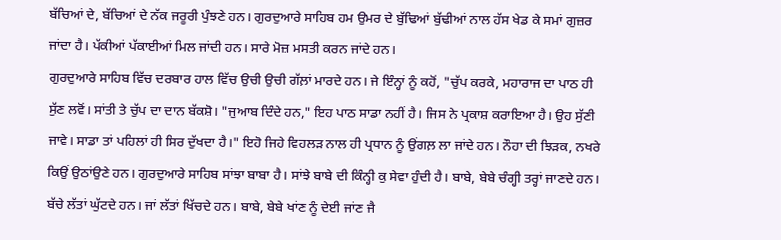ਬੱਚਿਆਂ ਦੇ, ਬੱਚਿਆਂ ਦੇ ਨੱਕ ਜਰੂਰੀ ਪੁੰਝਣੇ ਹਨ। ਗੁਰਦੁਆਰੇ ਸਾਹਿਬ ਹਮ ਉਮਰ ਦੇ ਬੁੱਢਿਆਂ ਬੁੱਢੀਆਂ ਨਾਲ ਹੱਸ ਖੇਡ ਕੇ ਸਮਾਂ ਗੁਜ਼ਰ ਜਾਂਦਾ ਹੈ। ਪੱਕੀਆਂ ਪੱਕਾਈਆਂ ਮਿਲ ਜਾਂਦੀ ਹਨ। ਸਾਰੇ ਮੋਜ਼ ਮਸਤੀ ਕਰਨ ਜਾਂਦੇ ਹਨ।
ਗੁਰਦੁਆਰੇ ਸਾਹਿਬ ਵਿੱਚ ਦਰਬਾਰ ਹਾਲ ਵਿੱਚ ਉਚੀ ਉਚੀ ਗੱਲ਼ਾਂ ਮਾਰਦੇ ਹਨ। ਜੇ ਇੰਨ੍ਹਾਂ ਨੂੰ ਕਹੋਂ, "ਚੁੱਪ ਕਰਕੇ, ਮਹਾਰਾਜ ਦਾ ਪਾਠ ਹੀ ਸੁੱਣ ਲਵੋਂ। ਸਾਂਤੀ ਤੇ ਚੁੱਪ ਦਾ ਦਾਨ ਬੱਕਸ਼ੋ। "ਜੁਆਬ ਦਿੰਦੇ ਹਨ," ਇਹ ਪਾਠ ਸਾਡਾ ਨਹੀਂ ਹੈ। ਜਿਸ ਨੇ ਪ੍ਰਕਾਸ਼ ਕਰਾਇਆ ਹੈ। ਉਹ ਸੁੱਣੀ ਜਾਵੇ। ਸਾਡਾ ਤਾਂ ਪਹਿਲਾਂ ਹੀ ਸਿਰ ਦੁੱਖਦਾ ਹੈ।" ਇਹੋ ਜਿਹੇ ਵਿਹਲੜ ਨਾਲ ਹੀ ਪ੍ਰਧਾਨ ਨੂੰ ਉਂਗਲ਼ ਲਾ ਜਾਂਦੇ ਹਨ। ਨੌਹਾ ਦੀ ਝਿੜਕ, ਨਖਰੇ ਕਿਉਂ ਉਠਾਂਉਣੇ ਹਨ। ਗੁਰਦੁਆਰੇ ਸਾਹਿਬ ਸਾਂਝਾ ਬਾਬਾ ਹੈ। ਸਾਂਝੇ ਬਾਬੇ ਦੀ ਕਿੰਨ੍ਹੀ ਕੁ ਸੇਵਾ ਹੁੰਦੀ ਹੈ। ਬਾਬੇ, ਬੇਬੇ ਚੰਗ੍ਹੀ ਤਰ੍ਹਾਂ ਜਾਣਦੇ ਹਨ। ਬੱਚੇ ਲੱਤਾਂ ਘੁੱਟਦੇ ਹਨ। ਜਾਂ ਲੱਤਾਂ ਖਿੱਚਦੇ ਹਨ। ਬਾਬੇ, ਬੇਬੇ ਖਾਂਣ ਨੂੰ ਦੇਈ ਜਾਂਣ ਜੈ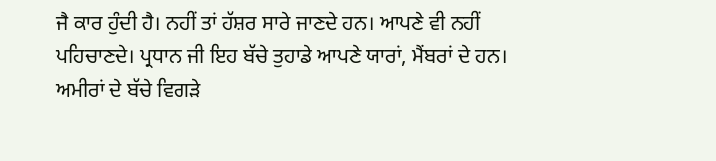ਜੈ ਕਾਰ ਹੁੰਦੀ ਹੈ। ਨਹੀਂ ਤਾਂ ਹੱਸ਼ਰ ਸਾਰੇ ਜਾਣਦੇ ਹਨ। ਆਪਣੇ ਵੀ ਨਹੀਂ ਪਹਿਚਾਣਦੇ। ਪ੍ਰਧਾਨ ਜੀ ਇਹ ਬੱਚੇ ਤੁਹਾਡੇ ਆਪਣੇ ਯਾਰਾਂ, ਮੈਂਬਰਾਂ ਦੇ ਹਨ। ਅਮੀਰਾਂ ਦੇ ਬੱਚੇ ਵਿਗੜੇ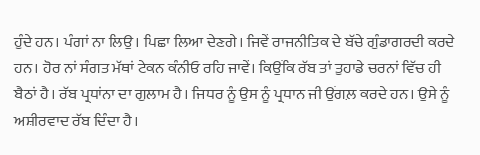ਹੁੰਦੇ ਹਨ। ਪੰਗਾਂ ਨਾ ਲਿਉ। ਪਿਛਾ ਲਿਆ ਦੇਣਗੇ। ਜਿਵੇਂ ਰਾਜਨੀਤਿਕ ਦੇ ਬੱਚੇ ਗੁੰਡਾਗਰਦੀ ਕਰਦੇ ਹਨ। ਹੋਰ ਨਾਂ ਸੰਗਤ ਮੱਥਾਂ ਟੇਕਨ ਕੰਨੀਓ ਰਹਿ ਜਾਵੇਂ। ਕਿਉਂਕਿ ਰੱਬ ਤਾਂ ਤੁਹਾਡੇ ਚਰਨਾਂ ਵਿੱਚ ਹੀ ਬੈਠਾਂ ਹੈ। ਰੱਬ ਪ੍ਰਧਾਂਨਾ ਦਾ ਗੁਲਾਮ ਹੈ। ਜਿਧਰ ਨੂੰ ਉਸ ਨੂੰ ਪ੍ਰਧਾਨ ਜੀ ਉਂਗਲ਼ ਕਰਦੇ ਹਨ। ਉਸੇ ਨੂੰ ਅਸ਼ੀਰਵਾਦ ਰੱਬ ਦਿੰਦਾ ਹੈ।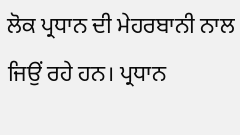ਲੋਕ ਪ੍ਰਧਾਨ ਦੀ ਮੇਹਰਬਾਨੀ ਨਾਲ ਜਿਉਂ ਰਹੇ ਹਨ। ਪ੍ਰਧਾਨ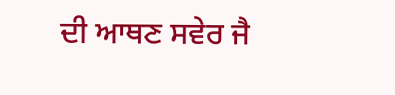ਦੀ ਆਥਣ ਸਵੇਰ ਜੈ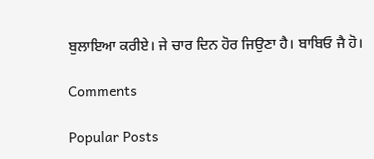ਬੁਲਾਇਆ ਕਰੀਏ। ਜੇ ਚਾਰ ਦਿਨ ਹੋਰ ਜਿਉਣਾ ਹੈ। ਬਾਬਿਓ ਜੈ ਹੋ।

Comments

Popular Posts